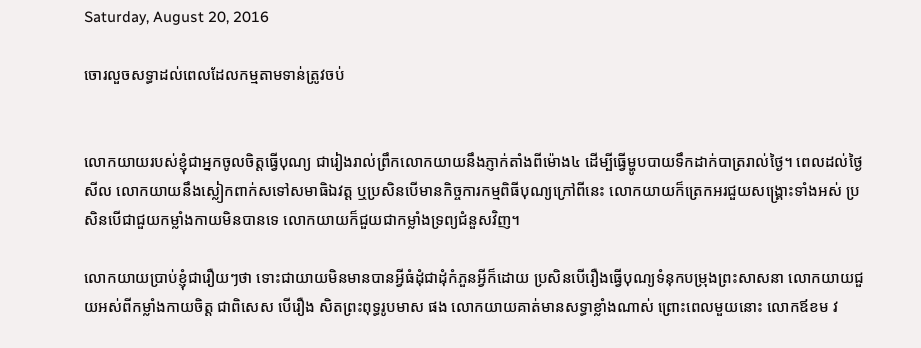Saturday, August 20, 2016

ចោរលួចសទ្ធាដល់ពេលដែលកម្មតាមទាន់ត្រូវចប់


លោកយាយរបស់ខ្ញុំជាអ្នកចូលចិត្តធ្វើបុណ្យ ជារៀងរាល់ព្រឹកលោកយាយនឹងភ្ញាក់តាំងពីម៉ោង៤ ដើម្បីធ្វើម្ហូបបាយទឹកដាក់បាត្ររាល់ថ្ងៃ។ ពេលដល់ថ្ងៃសីល លោកយាយនឹងស្លៀកពាក់សទៅសមាធិឯវត្ត ឬប្រសិនបើមានកិច្ចការកម្មពិធីបុណ្យក្រៅពីនេះ លោកយាយក៏ត្រេកអរជួយសង្គ្រោះទាំងអស់ ប្រសិនបើជាជួយកម្លាំងកាយមិនបានទេ លោកយាយក៏ជួយជាកម្លាំងទ្រព្យជំនួសវិញ។

លោកយាយប្រាប់ខ្ញុំជារឿយៗថា ទោះជាយាយមិនមានបានអ្វីធំដុំជាដុំកំភួនអ្វីក៏ដោយ ប្រសិនបើរឿងធ្វើបុណ្យទំនុកបម្រុងព្រះសាសនា លោកយាយជួយអស់ពីកម្លាំងកាយចិត្ត ជាពិសេស បើរឿង សិតព្រះពុទ្ធរូបមាស ផង លោកយាយគាត់មានសទ្ធាខ្លាំងណាស់ ព្រោះពេលមួយនោះ លោកឪខម វ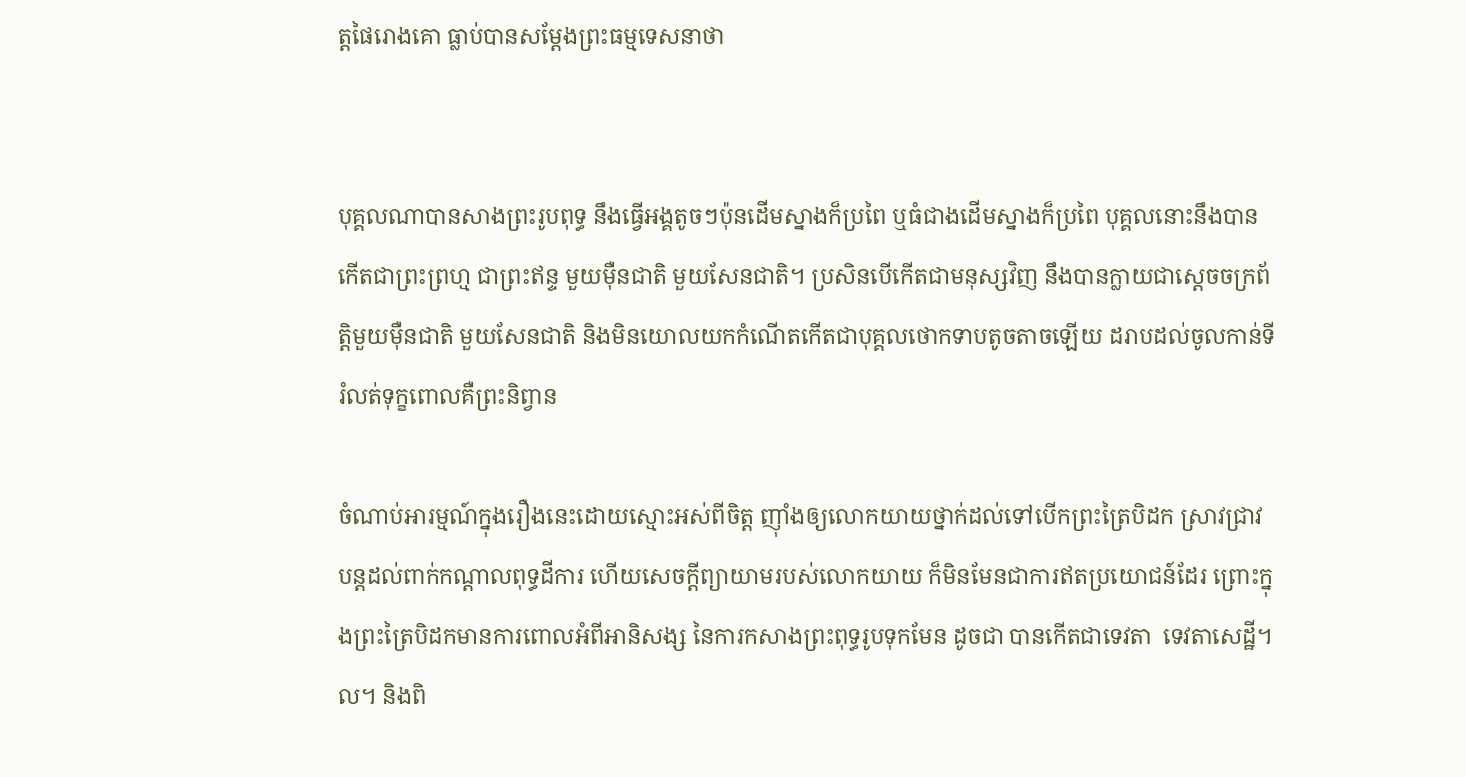ត្តផៃរោងគោ ធ្លាប់បានសម្តែងព្រះធម្មទេសនាថា


បុគ្គលណាបានសាងព្រះរូបពុទ្ធ នឹងធ្វើអង្គតូចៗប៉ុនដើមស្នាងក៏ប្រពៃ ឬធំជាងដើមស្នាងក៏ប្រពៃ បុគ្គលនោះនឹងបានកើតជាព្រះព្រហ្ម ជាព្រះឥន្ទ មួយម៉ឺនជាតិ មួយសែនជាតិ។ ប្រសិនបើកើតជាមនុស្សវិញ នឹងបានក្លាយជាស្តេចចក្រព័ត្តិមួយម៉ឺនជាតិ មួយសែនជាតិ និងមិនយោលយកកំណើតកើតជាបុគ្គលថោកទាបតូចតាចឡើយ ដរាបដល់ចូលកាន់ទីរំលត់ទុក្ខពោលគឺព្រះនិព្វាន

ចំណាប់អារម្មណ៍ក្នុងរឿងនេះដោយស្មោះអស់ពីចិត្ត ញ៉ាំងឲ្យលោកយាយថ្នាក់ដល់ទៅបើកព្រះត្រៃបិដក ស្រាវជ្រាវបន្តដល់ពាក់កណ្តាលពុទ្ធដីការ ហើយសេចក្ដីព្យាយាមរបស់លោកយាយ ក៏មិនមែនជាការឥតប្រយោជន៍ដែរ ព្រោះក្នុងព្រះត្រៃបិដកមានការពោលអំពីអានិសង្ស នៃការកសាងព្រះពុទ្ធរូបទុកមែន ដូចជា បានកើតជាទេវតា  ទេវតាសេដ្ឋី។ល។ និងពិ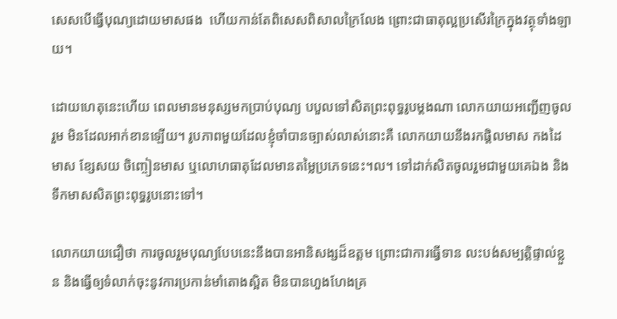សេសបើធ្វើបុណ្យដោយមាសផង  ហើយកាន់តែពិសេសពិសាលក្រៃលែង ព្រោះជាធាតុល្អប្រសើរក្រៃក្នុងវត្ថុទាំងឡាយ។

ដោយហេតុនេះហើយ ពេលមានមនុស្សមកប្រាប់បុណ្យ បបួលទៅសិតព្រះពុទ្ធរូបម្តងណា លោកយាយអញ្ជើញចូលរួម មិនដែលអាក់ខានឡើយ។ រូបភាពមួយដែលខ្ញុំចាំបានច្បាស់លាស់នោះគឺ លោកយាយនឹងរកផ្តិលមាស កងដៃមាស ខ្សែសយ ចិញ្ចៀនមាស ឬលោហធាតុដែលមានតម្លៃប្រភេទនេះ។ល។ ទៅដាក់សិតចូលរួមជាមួយគេឯង និងទឹកមាសសិតព្រះពុទ្ធរូបនោះទៅ។

លោកយាយជឿថា ការចូលរួមបុណ្យបែបនេះនឹងបានអានិសង្សដ៏ឧត្តម ព្រោះជាការធ្វើទាន លះបង់សម្បត្តិផ្ទាល់ខ្លួន និងធ្វើឲ្យទំលាក់ចុះនូវការប្រកាន់មាំតោងស្អិត មិនបានហួងហែងគ្រ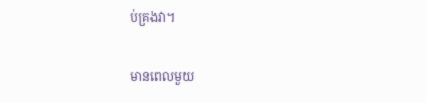ប់គ្រងវា។

មានពេលមួយ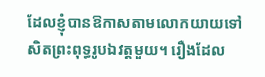ដែលខ្ញុំបានឱកាសតាមលោកយាយទៅសិតព្រះពុទ្ធរូបឯវត្តមួយ។ រឿងដែល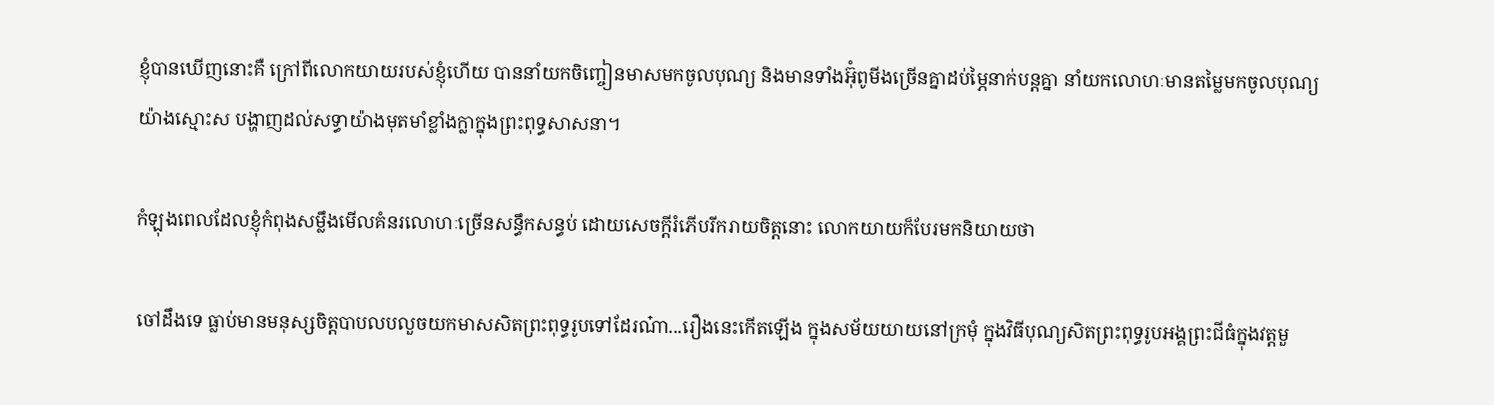ខ្ញុំបានឃើញនោះគឺ ក្រៅពីលោកយាយរបស់ខ្ញុំហើយ បាននាំយកចិញ្ចៀនមាសមកចូលបុណ្យ និងមានទាំងអ៊ុំពូមីងច្រើនគ្នាដប់ម្ភៃនាក់បន្តគ្នា នាំយកលោហៈមានតម្លៃមកចូលបុណ្យយ៉ាងស្មោះស បង្ហាញដល់សទ្ធាយ៉ាងមុតមាំខ្លាំងក្លាក្នុងព្រះពុទ្ធសាសនា។

កំឡុងពេលដែលខ្ញុំកំពុងសម្លឹងមើលគំនរលោហៈច្រើនសន្ធឹកសន្ធប់ ដោយសេចក្តីរំភើបរីករាយចិត្តនោះ លោកយាយក៏បែរមកនិយាយថា

ចៅដឹងទេ ធ្លាប់មានមនុស្សចិត្តបាបលបលួចយកមាសសិតព្រះពុទ្ធរូបទៅដែរណ៎ា...រឿងនេះកើតឡើង ក្នុងសម័យយាយនៅក្រមុំ ក្នុងវិធីបុណ្យសិតព្រះពុទ្ធរូបអង្គព្រះជីធំក្នុងវត្តមួ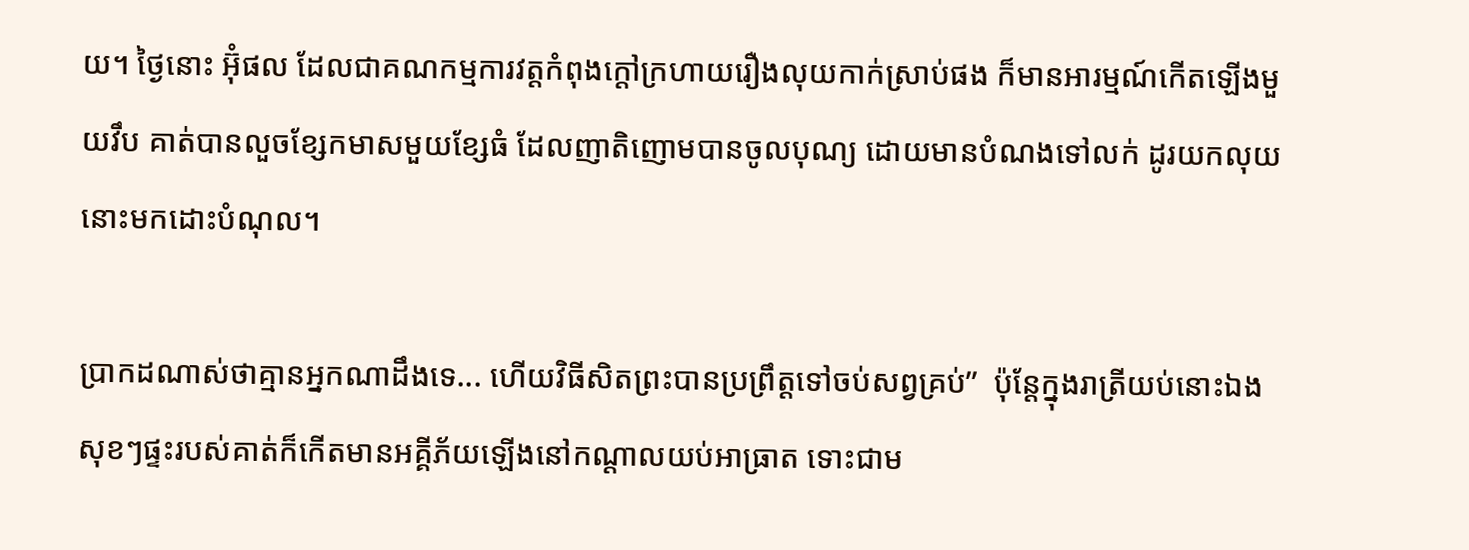យ។ ថ្ងៃនោះ អ៊ុំផល ដែលជាគណកម្មការវត្តកំពុងក្តៅក្រហាយរឿងលុយកាក់ស្រាប់ផង ក៏មានអារម្មណ៍កើតឡើងមួយវឹប គាត់បានលួចខ្សែកមាសមួយខ្សែធំ ដែលញាតិញោមបានចូលបុណ្យ ដោយមានបំណងទៅលក់ ដូរយកលុយនោះមកដោះបំណុល។

ប្រាកដណាស់ថាគ្មានអ្នកណាដឹងទេ... ហើយវិធីសិតព្រះបានប្រព្រឹត្តទៅចប់សព្វគ្រប់”  ប៉ុន្តែក្នុងរាត្រីយប់នោះឯង សុខៗផ្ទះរបស់គាត់ក៏កើតមានអគ្គីភ័យឡើងនៅកណ្តាលយប់អាធ្រាត ទោះជាម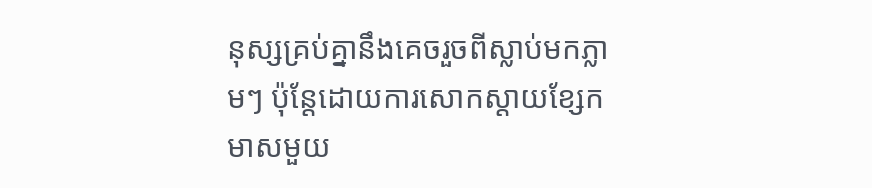នុស្សគ្រប់គ្នានឹងគេចរួចពីស្លាប់មកភ្លាមៗ ប៉ុន្តែដោយការសោកស្តាយខ្សែកមាសមួយ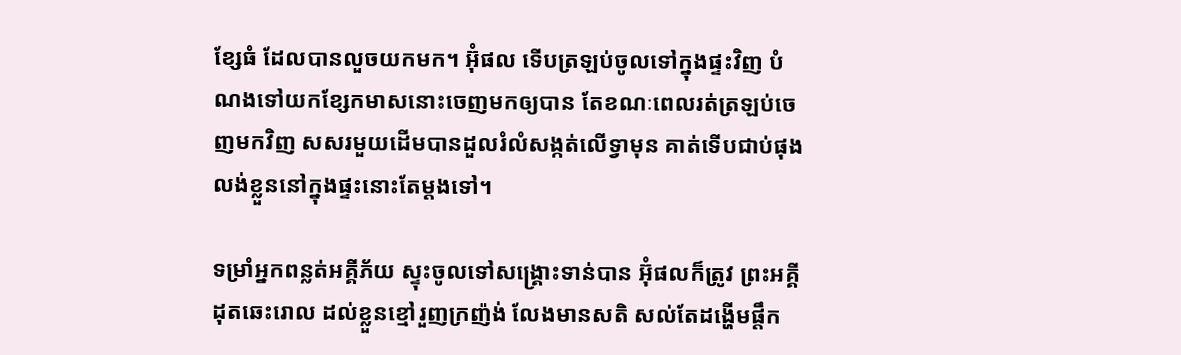ខ្សែធំ ដែលបានលួចយកមក។ អ៊ុំផល ទើបត្រឡប់ចូលទៅក្នុងផ្ទះវិញ បំណងទៅយកខ្សែកមាសនោះចេញមកឲ្យបាន តែខណៈពេលរត់ត្រឡប់ចេញមកវិញ សសរមួយដើមបានដួលរំលំសង្កត់លើទ្វាមុន គាត់ទើបជាប់ផុងលង់ខ្លួននៅក្នុងផ្ទះនោះតែម្តងទៅ។

ទម្រាំអ្នកពន្លត់អគ្គីភ័យ ស្ទុះចូលទៅសង្គ្រោះទាន់បាន អ៊ុំផលក៏ត្រូវ ព្រះអគ្គីដុតឆេះរោល ដល់ខ្លួនខ្មៅរួញក្រញ៉ង់ លែងមានសតិ សល់តែដង្ហើមផ្តឹក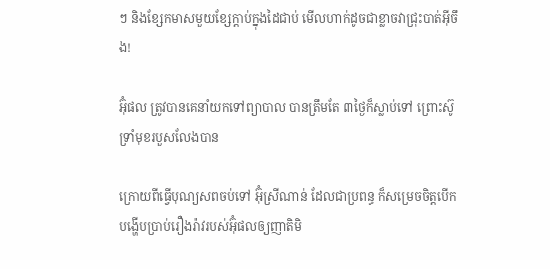ៗ និងខ្សែកមាសមួយខ្សែក្តាប់ក្នុងដៃជាប់ មើលហាក់ដូចជាខ្លាចវាជ្រុះបាត់អ៊ីចឹង!

អ៊ុំផល ត្រូវបានគេនាំយកទៅព្យាបាល បានត្រឹមតែ ៣ថ្ងៃក៏ស្លាប់ទៅ ព្រោះស៊ូទ្រាំមុខរបួសលែងបាន

ក្រោយពីធ្វើបុណ្យសពចប់ទៅ អ៊ុំស្រីណាន់ ដែលជាប្រពន្ធ ក៏សម្រេចចិត្តបើកបង្ហើបប្រាប់រឿងរ៉ាវរបស់អ៊ុំផលឲ្យញាតិមិ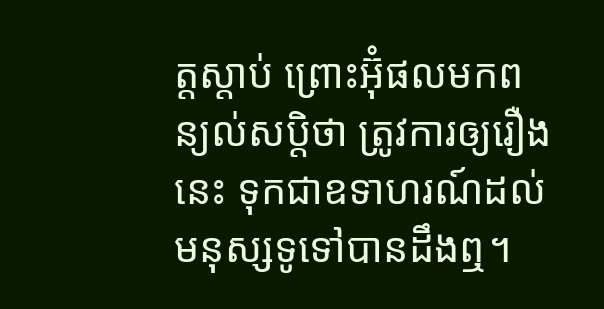ត្តស្តាប់ ព្រោះអ៊ុំផលមកពន្យល់សប្តិថា ត្រូវការឲ្យរឿងនេះ ទុកជាឧទាហរណ៍ដល់មនុស្សទូទៅបានដឹងឮ។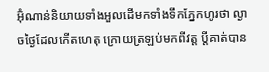អ៊ុំណាន់និយាយទាំងអួលដើមកទាំងទឹកភ្នែកហូរថា ល្ងាចថ្ងៃដែលកើតហេតុ ក្រោយត្រឡប់មកពីវត្ត ប្តីគាត់បាន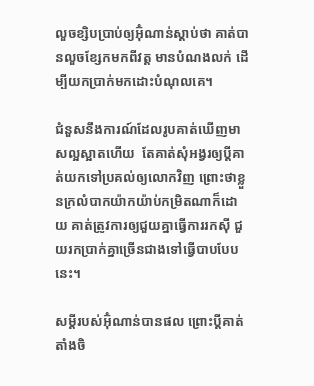លួចខ្សិបប្រាប់ឲ្យអ៊ុំណាន់ស្តាប់ថា គាត់បានលួចខ្សែកមកពីវត្ត មានបំណងលក់ ដើម្បីយកប្រាក់មកដោះបំណុលគេ។

ជំនួសនឹងការណ៍ដែលរូបគាត់ឃើញមាសល្អស្អាតហើយ  តែគាត់សុំអង្វរឲ្យប្តីគាត់យកទៅប្រគល់ឲ្យលោកវិញ ព្រោះថាខ្លួនក្រលំបាកយ៉ាកយ៉ាប់កម្រិតណាក៏ដោយ គាត់ត្រូវការឲ្យជួយគ្នាធ្វើការរកស៊ី ជួយរកប្រាក់គ្នាច្រើនជាងទៅធ្វើបាបបែបនេះ។

សម្តីរបស់អ៊ុំណាន់បានផល ព្រោះប្តីគាត់តាំងចិ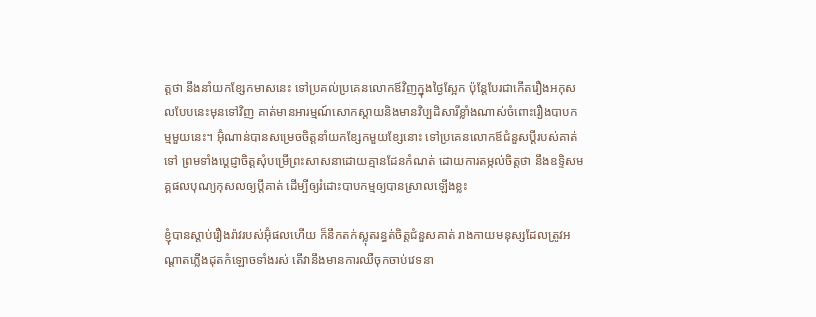ត្តថា នឹងនាំយកខ្សែកមាសនេះ ទៅប្រគល់ប្រគេនលោកឪវិញក្នុងថ្ងៃស្អែក ប៉ុន្តែបែរជាកើតរឿងអកុសលបែបនេះមុនទៅវិញ គាត់មានអារម្មណ៍សោកស្តាយនិងមានវិប្បដិសារីខ្លាំងណាស់ចំពោះរឿងបាបកម្មមួយនេះ។ អ៊ុំណាន់បានសម្រេចចិត្តនាំយកខ្សែកមួយខ្សែនោះ ទៅប្រគេនលោកឪជំនួសប្តីរបស់គាត់ទៅ ព្រមទាំងប្តេជ្ញាចិត្តសុំបម្រើព្រះសាសនាដោយគ្មានដែនកំណត់ ដោយការតម្កល់ចិត្តថា នឹងឧទ្ទិសមគ្គផលបុណ្យកុសលឲ្យប្តីគាត់ ដើម្បីឲ្យរំដោះបាបកម្មឲ្យបានស្រាលឡើងខ្លះ

ខ្ញុំបានស្តាប់រឿងរ៉ាវរបស់អ៊ុំផលហើយ ក៏នឹកតក់ស្លុតរន្ធត់ចិត្តជំនួសគាត់ រាងកាយមនុស្សដែលត្រូវអណ្តាតភ្លើងដុតកំឡោចទាំងរស់ តើវានឹងមានការឈឺចុកចាប់វេទនា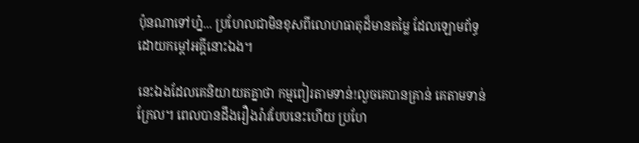ប៉ុនណាទៅហ៎្ន... ប្រហែលជាមិនខុសពីលោហធាតុដ៏មានតម្លៃ ដែលឡោមព័ទ្ធដោយកម្តៅអគ្គីនោះឯង។

នេះឯងដែលគេនិយាយតគ្នាថា កម្មពៀរតាមទាន់!លួចគេបានគ្រាន់ គេតាមទាន់ក្រែល។ ពេលបានដឹងរឿងរ៉ាវបែបនេះហើយ ប្រហែ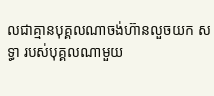លជាគ្មានបុគ្គលណាចង់ហ៊ានលួចយក សទ្ធា របស់បុគ្គលណាមួយ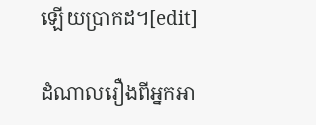ឡើយប្រាកដ។[edit]

ដំណាលរឿងពីអ្នកអា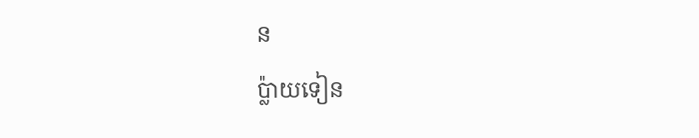ន
ប្ល៉ាយទៀន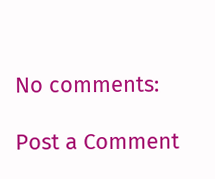No comments:

Post a Comment